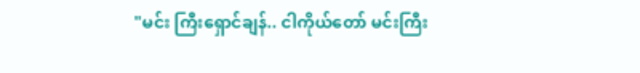"မင်း ကြီးရှောင်ချန်.. ငါကိုယ်တော် မင်းကြီး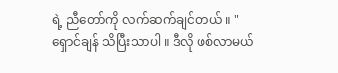ရဲ့ ညီတော်ကို လက်ဆက်ချင်တယ် ။ "ရှောင်ချန် သိပြီးသာပါ ။ ဒီလို ဖစ်လာမယ်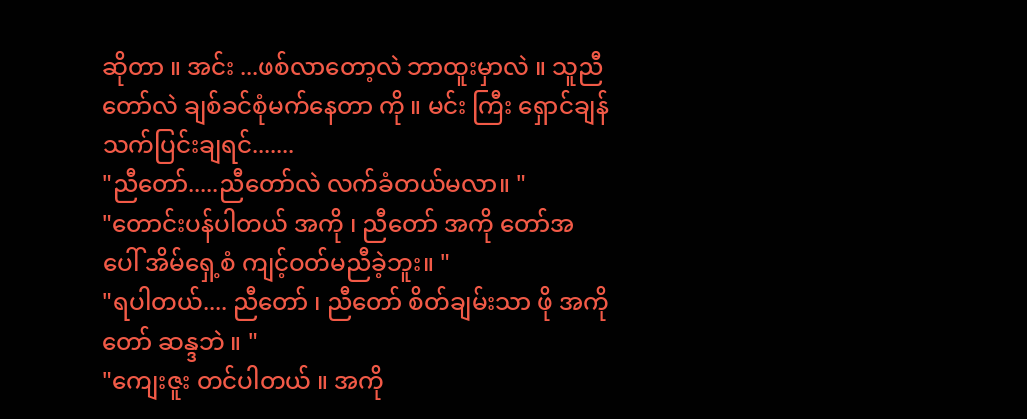ဆိုတာ ။ အင်း ...ဖစ်လာတော့လဲ ဘာထူးမှာလဲ ။ သူညီတော်လဲ ချစ်ခင်စုံမက်နေတာ ကို ။ မင်း ကြီး ရှောင်ချန် သက်ပြင်းချရင်.......
"ညီတော်.....ညီတော်လဲ လက်ခံတယ်မလာ။ "
"တောင်းပန်ပါတယ် အကို ၊ ညီတော် အကို တော်အပေါ် အိမ်ရှေ့စံ ကျင့်ဝတ်မညီခဲ့ဘူး။ "
"ရပါတယ်.... ညီတော် ၊ ညီတော် စိတ်ချမ်းသာ ဖို အကို တော် ဆန္ဒဘဲ ။ "
"ကျေးဇူး တင်ပါတယ် ။ အကို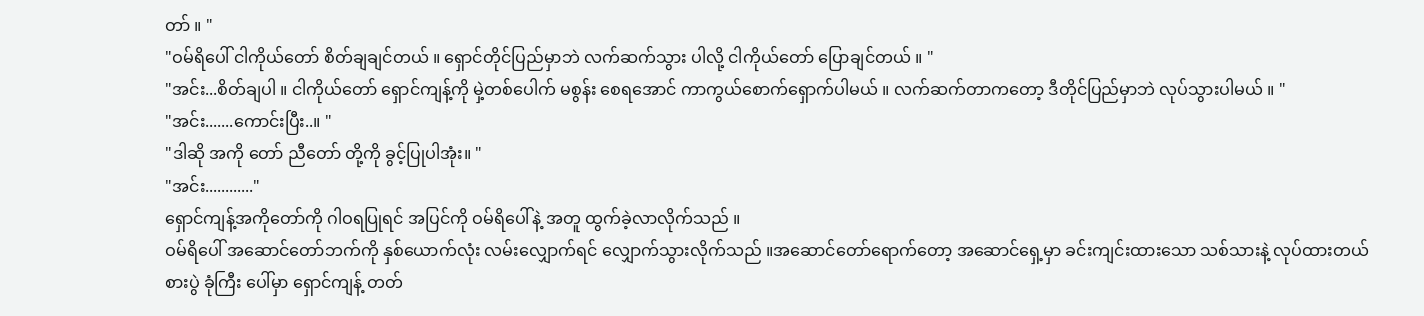တာ် ။ "
"ဝမ်ရိပေါ် ငါကိုယ်တော် စိတ်ချချင်တယ် ။ ရှောင်တိုင်ပြည်မှာဘဲ လက်ဆက်သွား ပါလို့ ငါကိုယ်တော် ပြောချင်တယ် ။ "
"အင်း...စိတ်ချပါ ။ ငါကိုယ်တော် ရှောင်ကျန့်ကို မှဲ့တစ်ပေါက် မစွန်း စေရအောင် ကာကွယ်စောက်ရှောက်ပါမယ် ။ လက်ဆက်တာကတော့ ဒီတိုင်ပြည်မှာဘဲ လုပ်သွားပါမယ် ။ "
"အင်း.......ကောင်းပြီး..။ "
"ဒါဆို အကို တော် ညီတော် တို့ကို ခွင့်ပြုပါအုံး။ "
"အင်း............"
ရှောင်ကျန့်အကိုတော်ကို ဂါဝရပြုရင် အပြင်ကို ဝမ်ရိပေါ်နဲ့ အတူ ထွက်ခဲ့လာလိုက်သည် ။
ဝမ်ရိပေါ် အဆောင်တော်ဘက်ကို နှစ်ယောက်လုံး လမ်းလျှောက်ရင် လျှောက်သွားလိုက်သည် ။အဆောင်တော်ရောက်တော့ အဆောင်ရှေ့မှာ ခင်းကျင်းထားသော သစ်သားနဲ့ လုပ်ထားတယ် စားပွဲ ခုံကြီး ပေါ်မှာ ရှောင်ကျန့် တတ်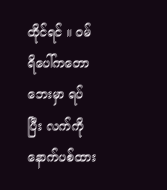ထိုင်ရင် ။ ဝမ်ရိပေါ်ကတော ဘေးမှာ ရပ်ပြီး လက်ကို နောက်ပစ်ထား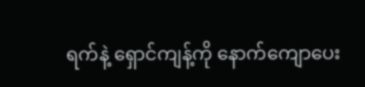ရက်နဲ့ ရှောင်ကျန့်ကို နောက်ကျောပေး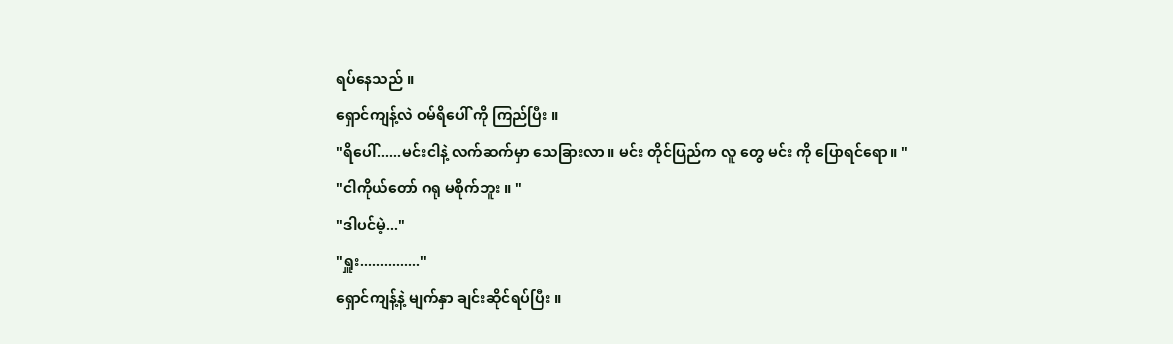ရပ်နေသည် ။
ရှောင်ကျန့်လဲ ဝမ်ရိပေါ် ကို ကြည်ပြီး ။
"ရိပေါ်......မင်းငါနဲ့ လက်ဆက်မှာ သေခြားလာ။ မင်း တိုင်ပြည်က လူ တွေ မင်း ကို ပြောရင်ရော။ "
"ငါကိုယ်တော် ဂရု မစိုက်ဘူး ။ "
"ဒါပင်မဲ့..."
"ရှူး..............."
ရှောင်ကျန့်နဲ့ မျက်နှာ ချင်းဆိုင်ရပ်ပြီး ။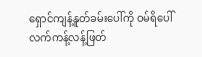ရှောင်ကျန့်နူတ်ခမ်းပေါ်ကို ဝမ်ရိပေါ် လက်ကန့်လန့်ဖြတ်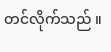တင်လိုက်သည် ။